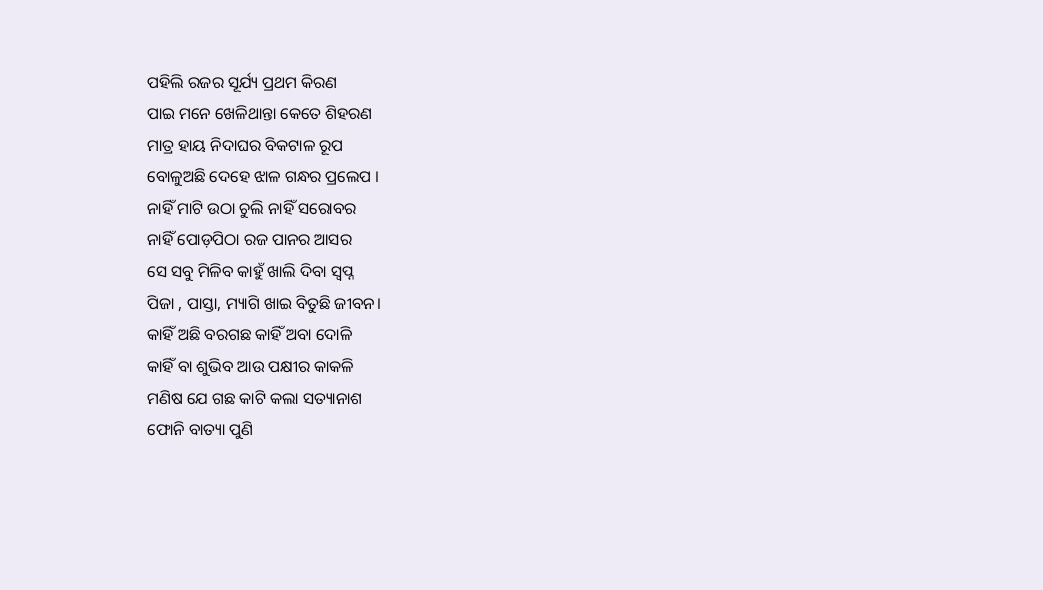ପହିଲି ରଜର ସୂର୍ଯ୍ୟ ପ୍ରଥମ କିରଣ
ପାଇ ମନେ ଖେଳିଥାନ୍ତା କେତେ ଶିହରଣ
ମାତ୍ର ହାୟ ନିଦାଘର ବିକଟାଳ ରୂପ
ବୋଳୁଅଛି ଦେହେ ଝାଳ ଗନ୍ଧର ପ୍ରଲେପ ।
ନାହିଁ ମାଟି ଉଠା ଚୁଲି ନାହିଁ ସରୋବର
ନାହିଁ ପୋଡ଼ପିଠା ରଜ ପାନର ଆସର
ସେ ସବୁ ମିଳିବ କାହୁଁ ଖାଲି ଦିବା ସ୍ବପ୍ନ
ପିଜା , ପାସ୍ତା, ମ୍ୟାଗି ଖାଇ ବିତୁଛି ଜୀବନ।
କାହିଁ ଅଛି ବରଗଛ କାହିଁ ଅବା ଦୋଳି
କାହିଁ ବା ଶୁଭିବ ଆଉ ପକ୍ଷୀର କାକଳି
ମଣିଷ ଯେ ଗଛ କାଟି କଲା ସତ୍ୟାନାଶ
ଫୋନି ବାତ୍ୟା ପୁଣି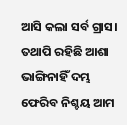ଆସି କଲା ସର୍ବ ଗ୍ରାସ।
ତଥାପି ରହିଛି ଆଶା ଭାଙ୍ଗିନାହିଁ ଦମ୍ଭ
ଫେରିବ ନିଶ୍ଚୟ ଆମ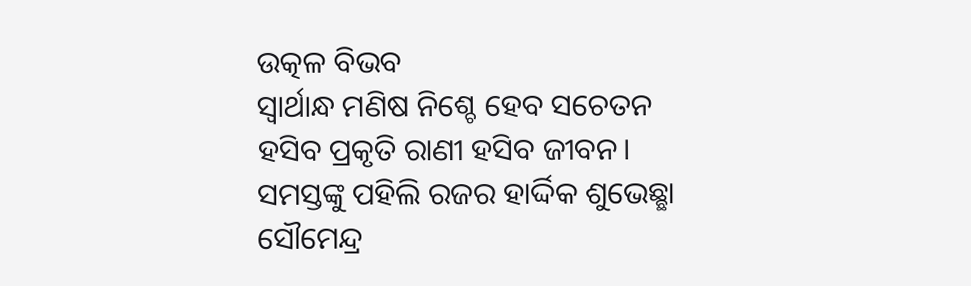ଉତ୍କଳ ବିଭବ
ସ୍ବାର୍ଥାନ୍ଧ ମଣିଷ ନିଶ୍ଚେ ହେବ ସଚେତନ
ହସିବ ପ୍ରକୃତି ରାଣୀ ହସିବ ଜୀବନ।
ସମସ୍ତଙ୍କୁ ପହିଲି ରଜର ହାର୍ଦ୍ଦିକ ଶୁଭେଛ୍ଛା
ସୌମେନ୍ଦ୍ର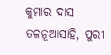କୁମାର ଦାସ
ତଳନୂଆସାହି, ପୁରୀ